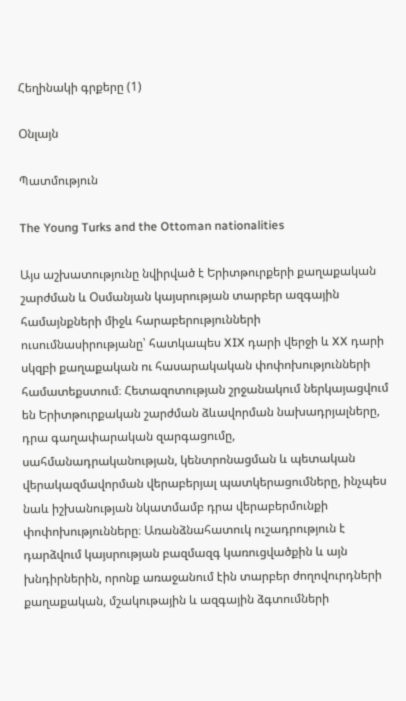Հեղինակի գրքերը (1)

Օնլայն

Պատմություն

The Young Turks and the Ottoman nationalities

Այս աշխատությունը նվիրված է Երիտթուրքերի քաղաքական շարժման և Օսմանյան կայսրության տարբեր ազգային համայնքների միջև հարաբերությունների ուսումնասիրությանը՝ հատկապես XIX դարի վերջի և XX դարի սկզբի քաղաքական ու հասարակական փոփոխությունների համատեքստում։ Հետազոտության շրջանակում ներկայացվում են Երիտթուրքական շարժման ձևավորման նախադրյալները, դրա գաղափարական զարգացումը, սահմանադրականության, կենտրոնացման և պետական վերակազմավորման վերաբերյալ պատկերացումները, ինչպես նաև իշխանության նկատմամբ դրա վերաբերմունքի փոփոխությունները։ Առանձնահատուկ ուշադրություն է դարձվում կայսրության բազմազգ կառուցվածքին և այն խնդիրներին, որոնք առաջանում էին տարբեր ժողովուրդների քաղաքական, մշակութային և ազգային ձգտումների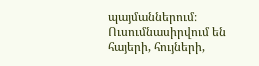պայմաններում։ Ուսումնասիրվում են հայերի, հույների,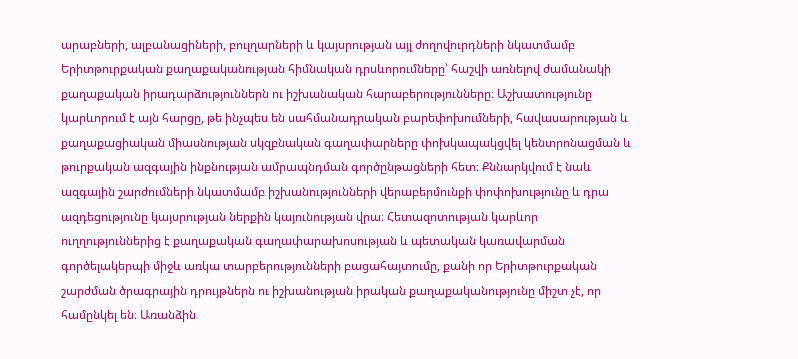արաբների, ալբանացիների, բուլղարների և կայսրության այլ ժողովուրդների նկատմամբ Երիտթուրքական քաղաքականության հիմնական դրսևորումները՝ հաշվի առնելով ժամանակի քաղաքական իրադարձություններն ու իշխանական հարաբերությունները։ Աշխատությունը կարևորում է այն հարցը, թե ինչպես են սահմանադրական բարեփոխումների, հավասարության և քաղաքացիական միասնության սկզբնական գաղափարները փոխկապակցվել կենտրոնացման և թուրքական ազգային ինքնության ամրապնդման գործընթացների հետ։ Քննարկվում է նաև ազգային շարժումների նկատմամբ իշխանությունների վերաբերմունքի փոփոխությունը և դրա ազդեցությունը կայսրության ներքին կայունության վրա։ Հետազոտության կարևոր ուղղություններից է քաղաքական գաղափարախոսության և պետական կառավարման գործելակերպի միջև առկա տարբերությունների բացահայտումը, քանի որ Երիտթուրքական շարժման ծրագրային դրույթներն ու իշխանության իրական քաղաքականությունը միշտ չէ, որ համընկել են։ Առանձին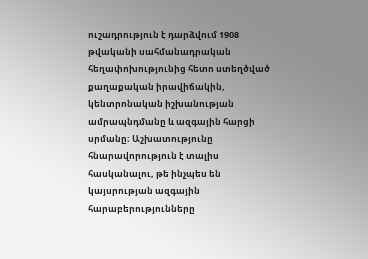ուշադրություն է դարձվում 1908 թվականի սահմանադրական հեղափոխությունից հետո ստեղծված քաղաքական իրավիճակին, կենտրոնական իշխանության ամրապնդմանը և ազգային հարցի սրմանը։ Աշխատությունը հնարավորություն է տալիս հասկանալու, թե ինչպես են կայսրության ազգային հարաբերությունները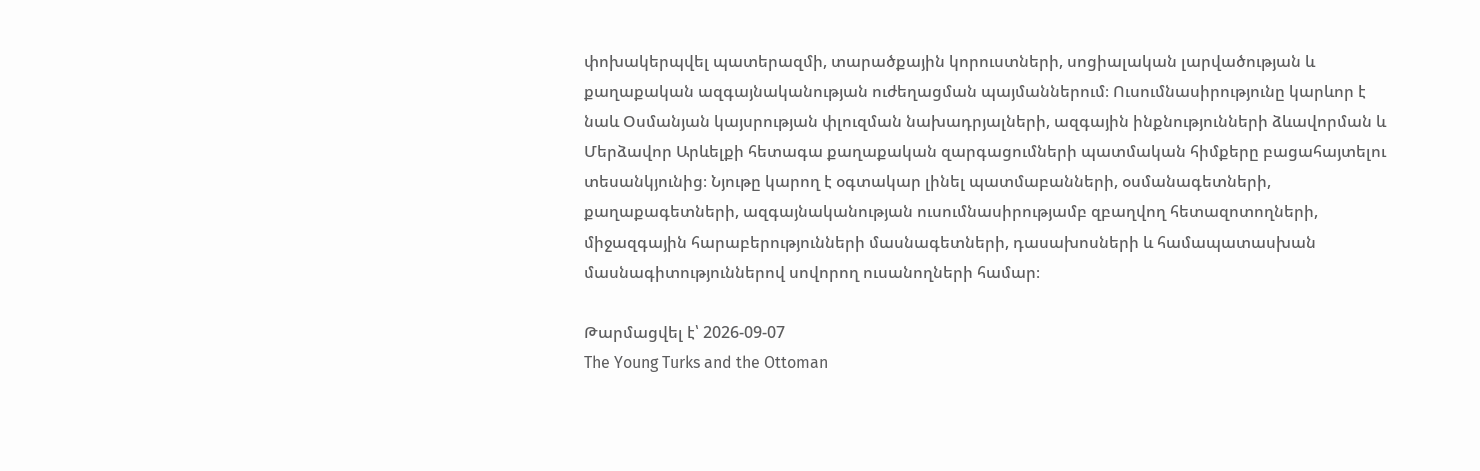փոխակերպվել պատերազմի, տարածքային կորուստների, սոցիալական լարվածության և քաղաքական ազգայնականության ուժեղացման պայմաններում։ Ուսումնասիրությունը կարևոր է նաև Օսմանյան կայսրության փլուզման նախադրյալների, ազգային ինքնությունների ձևավորման և Մերձավոր Արևելքի հետագա քաղաքական զարգացումների պատմական հիմքերը բացահայտելու տեսանկյունից։ Նյութը կարող է օգտակար լինել պատմաբանների, օսմանագետների, քաղաքագետների, ազգայնականության ուսումնասիրությամբ զբաղվող հետազոտողների, միջազգային հարաբերությունների մասնագետների, դասախոսների և համապատասխան մասնագիտություններով սովորող ուսանողների համար։

Թարմացվել է՝ 2026-09-07
The Young Turks and the Ottoman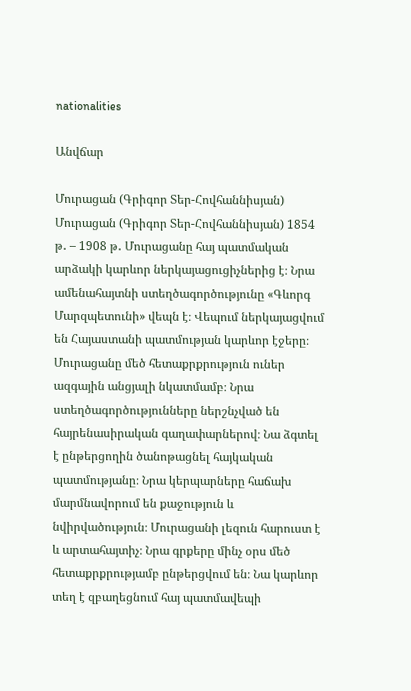nationalities

Անվճար

Մուրացան (Գրիգոր Տեր-Հովհաննիսյան) Մուրացան (Գրիգոր Տեր-Հովհաննիսյան) 1854 թ․ – 1908 թ․ Մուրացանը հայ պատմական արձակի կարևոր ներկայացուցիչներից է։ Նրա ամենահայտնի ստեղծագործությունը «Գևորգ Մարզպետունի» վեպն է։ Վեպում ներկայացվում են Հայաստանի պատմության կարևոր էջերը։ Մուրացանը մեծ հետաքրքրություն ուներ ազգային անցյալի նկատմամբ։ Նրա ստեղծագործությունները ներշնչված են հայրենասիրական գաղափարներով։ Նա ձգտել է ընթերցողին ծանոթացնել հայկական պատմությանը։ Նրա կերպարները հաճախ մարմնավորում են քաջություն և նվիրվածություն։ Մուրացանի լեզուն հարուստ է և արտահայտիչ։ Նրա գրքերը մինչ օրս մեծ հետաքրքրությամբ ընթերցվում են։ Նա կարևոր տեղ է զբաղեցնում հայ պատմավեպի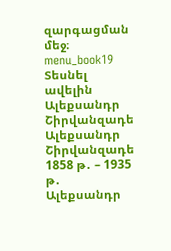զարգացման մեջ։ menu_book19 Տեսնել ավելին Ալեքսանդր Շիրվանզադե Ալեքսանդր Շիրվանզադե 1858 թ․ – 1935 թ․ Ալեքսանդր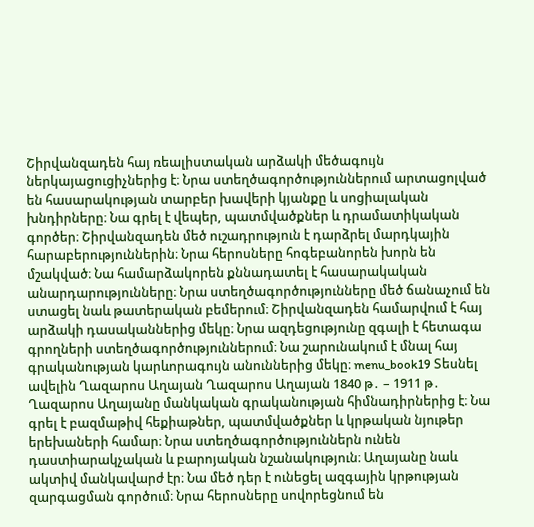Շիրվանզադեն հայ ռեալիստական արձակի մեծագույն ներկայացուցիչներից է։ Նրա ստեղծագործություններում արտացոլված են հասարակության տարբեր խավերի կյանքը և սոցիալական խնդիրները։ Նա գրել է վեպեր, պատմվածքներ և դրամատիկական գործեր։ Շիրվանզադեն մեծ ուշադրություն է դարձրել մարդկային հարաբերություններին։ Նրա հերոսները հոգեբանորեն խորն են մշակված։ Նա համարձակորեն քննադատել է հասարակական անարդարությունները։ Նրա ստեղծագործությունները մեծ ճանաչում են ստացել նաև թատերական բեմերում։ Շիրվանզադեն համարվում է հայ արձակի դասականներից մեկը։ Նրա ազդեցությունը զգալի է հետագա գրողների ստեղծագործություններում։ Նա շարունակում է մնալ հայ գրականության կարևորագույն անուններից մեկը։ menu_book19 Տեսնել ավելին Ղազարոս Աղայան Ղազարոս Աղայան 1840 թ․ – 1911 թ․ Ղազարոս Աղայանը մանկական գրականության հիմնադիրներից է։ Նա գրել է բազմաթիվ հեքիաթներ, պատմվածքներ և կրթական նյութեր երեխաների համար։ Նրա ստեղծագործություններն ունեն դաստիարակչական և բարոյական նշանակություն։ Աղայանը նաև ակտիվ մանկավարժ էր։ Նա մեծ դեր է ունեցել ազգային կրթության զարգացման գործում։ Նրա հերոսները սովորեցնում են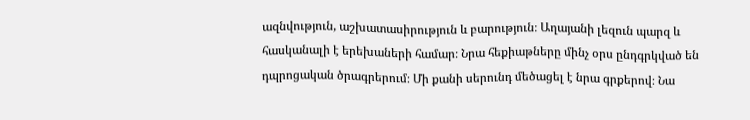ազնվություն, աշխատասիրություն և բարություն։ Աղայանի լեզուն պարզ և հասկանալի է երեխաների համար։ Նրա հեքիաթները մինչ օրս ընդգրկված են դպրոցական ծրագրերում։ Մի քանի սերունդ մեծացել է նրա գրքերով։ Նա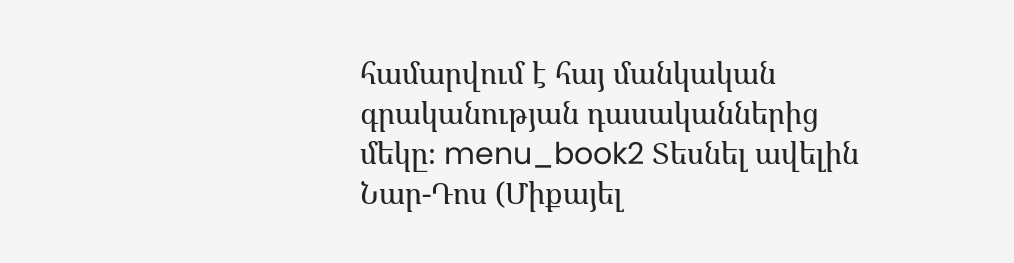համարվում է հայ մանկական գրականության դասականներից մեկը։ menu_book2 Տեսնել ավելին Նար-Դոս (Միքայել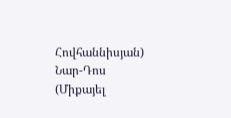Հովհաննիսյան) Նար-Դոս (Միքայել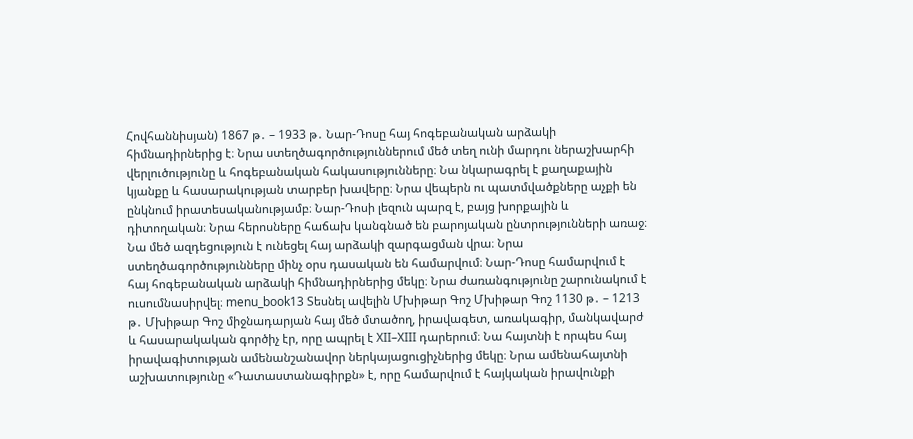Հովհաննիսյան) 1867 թ․ – 1933 թ․ Նար-Դոսը հայ հոգեբանական արձակի հիմնադիրներից է։ Նրա ստեղծագործություններում մեծ տեղ ունի մարդու ներաշխարհի վերլուծությունը և հոգեբանական հակասությունները։ Նա նկարագրել է քաղաքային կյանքը և հասարակության տարբեր խավերը։ Նրա վեպերն ու պատմվածքները աչքի են ընկնում իրատեսականությամբ։ Նար-Դոսի լեզուն պարզ է, բայց խորքային և դիտողական։ Նրա հերոսները հաճախ կանգնած են բարոյական ընտրությունների առաջ։ Նա մեծ ազդեցություն է ունեցել հայ արձակի զարգացման վրա։ Նրա ստեղծագործությունները մինչ օրս դասական են համարվում։ Նար-Դոսը համարվում է հայ հոգեբանական արձակի հիմնադիրներից մեկը։ Նրա ժառանգությունը շարունակում է ուսումնասիրվել։ menu_book13 Տեսնել ավելին Մխիթար Գոշ Մխիթար Գոշ 1130 թ․ – 1213 թ․ Մխիթար Գոշ միջնադարյան հայ մեծ մտածող, իրավագետ, առակագիր, մանկավարժ և հասարակական գործիչ էր, որը ապրել է XII–XIII դարերում։ Նա հայտնի է որպես հայ իրավագիտության ամենանշանավոր ներկայացուցիչներից մեկը։ Նրա ամենահայտնի աշխատությունը «Դատաստանագիրքն» է, որը համարվում է հայկական իրավունքի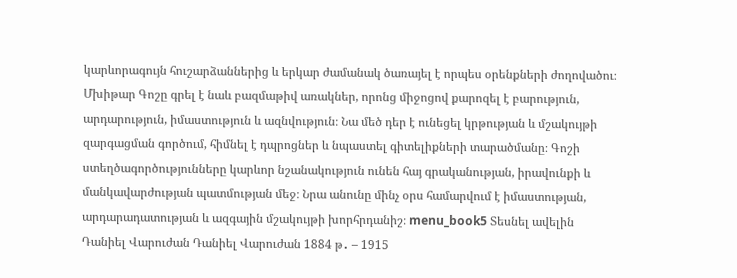կարևորագույն հուշարձաններից և երկար ժամանակ ծառայել է որպես օրենքների ժողովածու։ Մխիթար Գոշը գրել է նաև բազմաթիվ առակներ, որոնց միջոցով քարոզել է բարություն, արդարություն, իմաստություն և ազնվություն։ Նա մեծ դեր է ունեցել կրթության և մշակույթի զարգացման գործում, հիմնել է դպրոցներ և նպաստել գիտելիքների տարածմանը։ Գոշի ստեղծագործությունները կարևոր նշանակություն ունեն հայ գրականության, իրավունքի և մանկավարժության պատմության մեջ։ Նրա անունը մինչ օրս համարվում է իմաստության, արդարադատության և ազգային մշակույթի խորհրդանիշ։ menu_book5 Տեսնել ավելին Դանիել Վարուժան Դանիել Վարուժան 1884 թ․ – 1915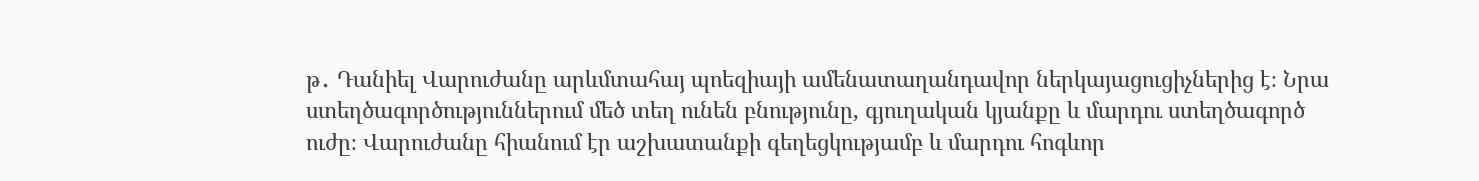թ․ Դանիել Վարուժանը արևմտահայ պոեզիայի ամենատաղանդավոր ներկայացուցիչներից է։ Նրա ստեղծագործություններում մեծ տեղ ունեն բնությունը, գյուղական կյանքը և մարդու ստեղծագործ ուժը։ Վարուժանը հիանում էր աշխատանքի գեղեցկությամբ և մարդու հոգևոր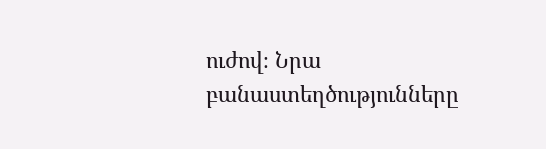ուժով։ Նրա բանաստեղծությունները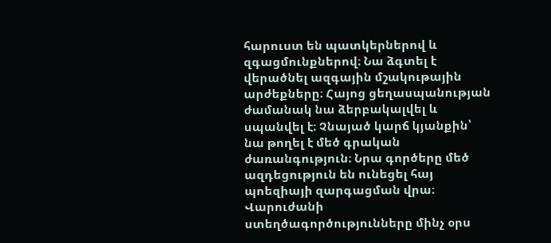հարուստ են պատկերներով և զգացմունքներով։ Նա ձգտել է վերածնել ազգային մշակութային արժեքները։ Հայոց ցեղասպանության ժամանակ նա ձերբակալվել և սպանվել է։ Չնայած կարճ կյանքին՝ նա թողել է մեծ գրական ժառանգություն։ Նրա գործերը մեծ ազդեցություն են ունեցել հայ պոեզիայի զարգացման վրա։ Վարուժանի ստեղծագործությունները մինչ օրս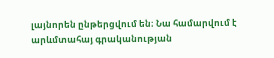լայնորեն ընթերցվում են։ Նա համարվում է արևմտահայ գրականության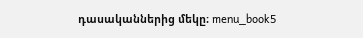դասականներից մեկը։ menu_book5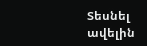Տեսնել ավելին